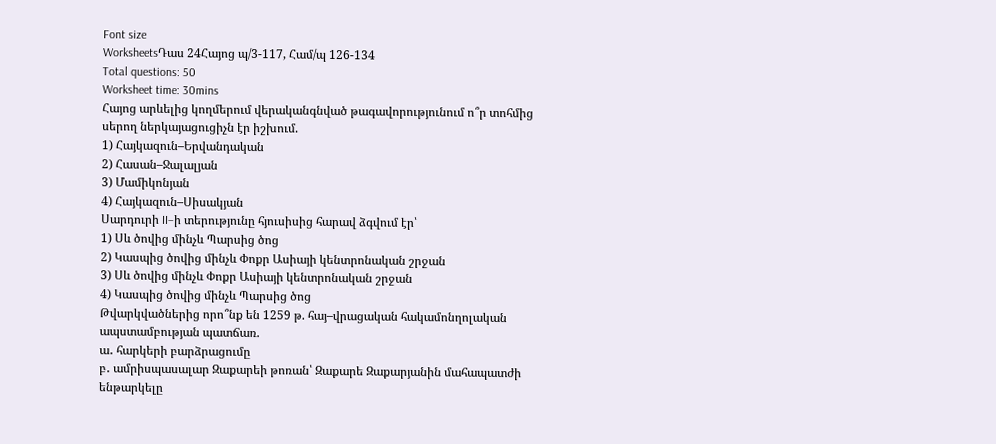Font size
WorksheetsԴաս 24Հայոց պ/3-117, Համ/պ 126-134
Total questions: 50
Worksheet time: 30mins
Հայոց արևելից կողմերում վերականգնված թագավորությունում ո՞ր տոհմից սերող ներկայացուցիչն էր իշխում.
1) Հայկազուն–Երվանդական
2) Հասան–Ջալալյան
3) Մամիկոնյան
4) Հայկազուն–Սիսակյան
Սարդուրի II–ի տերությունը հյուսիսից հարավ ձգվում էր՝
1) Սև ծովից մինչև Պարսից ծոց
2) Կասպից ծովից մինչև Փոքր Ասիայի կենտրոնական շրջան
3) Սև ծովից մինչև Փոքր Ասիայի կենտրոնական շրջան
4) Կասպից ծովից մինչև Պարսից ծոց
Թվարկվածներից որո՞նք են 1259 թ. հայ–վրացական հակամոնղոլական ապստամբության պատճառ.
ա․ հարկերի բարձրացումը
բ․ ամրիսպասալար Զաքարեի թոռան՝ Զաքարե Զաքարյանին մահապատժի ենթարկելը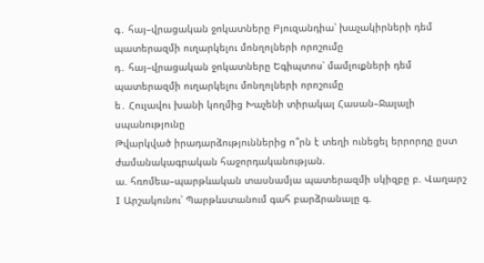գ․ հայ–վրացական ջոկատները Բյուզանդիա՝ խաչակիրների դեմ պատերազմի ուղարկելու մոնղոլների որոշումը
դ․ հայ–վրացական ջոկատները Եգիպտոս՝ մամլուքների դեմ պատերազմի ուղարկելու մոնղոլների որոշումը
ե․ Հուլավու խանի կողմից Խաչենի տիրակալ Հասան–Ջալալի սպանությունը
Թվարկված իրադարձություններից ո՞րն է տեղի ունեցել երրորդը ըստ ժամանակագրական հաջորդականության.
ա. հռոմեա–պարթևական տասնամյա պատերազմի սկիզբը բ. Վաղարշ I Արշակունու՝ Պարթևստանում գահ բարձրանալը գ.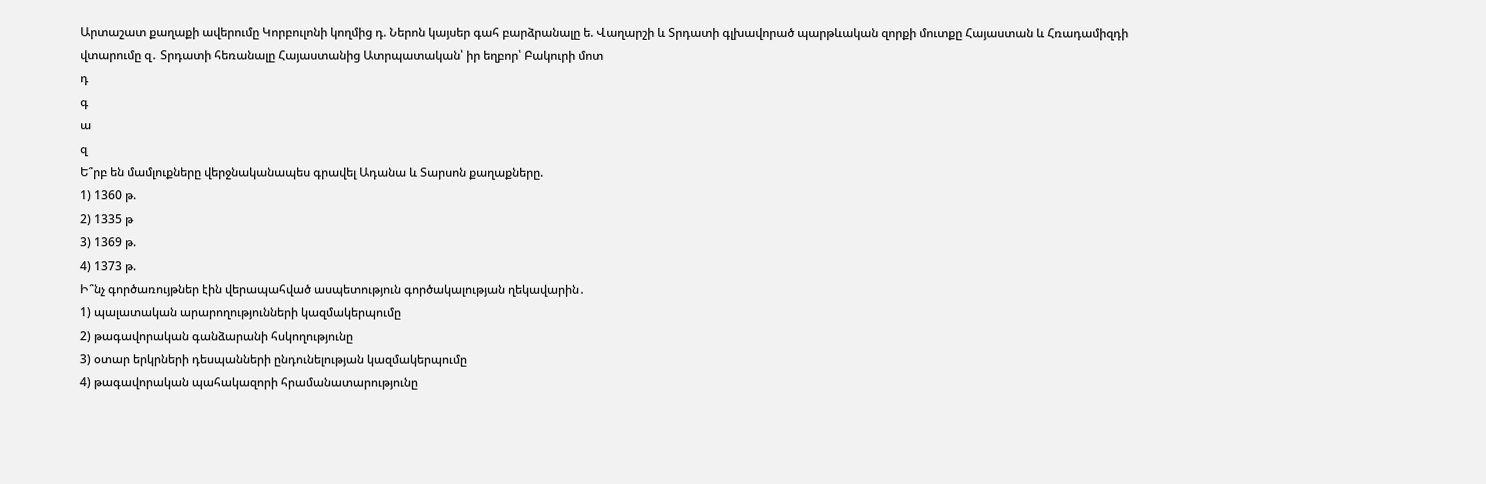Արտաշատ քաղաքի ավերումը Կորբուլոնի կողմից դ. Ներոն կայսեր գահ բարձրանալը ե. Վաղարշի և Տրդատի գլխավորած պարթևական զորքի մուտքը Հայաստան և Հռադամիզդի վտարումը զ․ Տրդատի հեռանալը Հայաստանից Ատրպատական՝ իր եղբոր՝ Բակուրի մոտ
դ
գ
ա
զ
Ե՞րբ են մամլուքները վերջնականապես գրավել Ադանա և Տարսոն քաղաքները.
1) 1360 թ.
2) 1335 թ
3) 1369 թ.
4) 1373 թ.
Ի՞նչ գործառույթներ էին վերապահված ասպետություն գործակալության ղեկավարին․
1) պալատական արարողությունների կազմակերպումը
2) թագավորական գանձարանի հսկողությունը
3) օտար երկրների դեսպանների ընդունելության կազմակերպումը
4) թագավորական պահակազորի հրամանատարությունը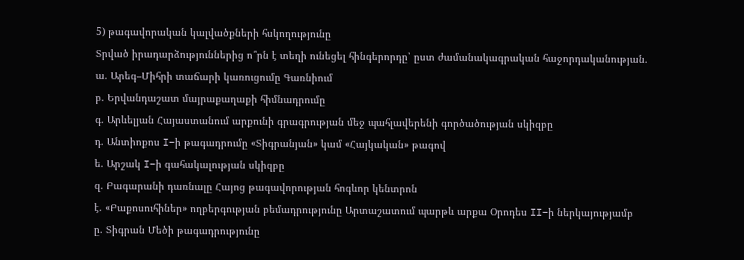5) թագավորական կալվածքների հսկողությունը
Տրված իրադարձություններից ո՞րն է տեղի ունեցել հինգերորդը՝ ըստ ժամանակագրական հաջորդականության.
ա. Արեգ–Միհրի տաճարի կառուցումը Գառնիում
բ. Երվանդաշատ մայրաքաղաքի հիմնադրումը
գ. Արևելյան Հայաստանում արքունի գրագրության մեջ պահլավերենի գործածության սկիզբը
դ. Անտիոքոս I–ի թագադրումը «Տիգրանյան» կամ «Հայկական» թագով
ե. Արշակ I–ի գահակալության սկիզբը
զ. Բագարանի դառնալը Հայոց թագավորության հոգևոր կենտրոն
է. «Բաքոսուհիներ» ողբերգության բեմադրությունը Արտաշատում պարթև արքա Օրոդես II–ի ներկայությամբ
ը. Տիգրան Մեծի թագադրությունը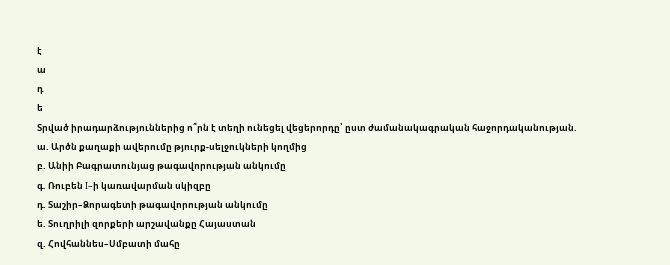է
ա
դ
ե
Տրված իրադարձություններից ո՞րն է տեղի ունեցել վեցերորդը՝ ըստ ժամանակագրական հաջորդականության.
ա. Արծն քաղաքի ավերումը թյուրք-սելջուկների կողմից
բ. Անիի Բագրատունյաց թագավորության անկումը
գ. Ռուբեն I–ի կառավարման սկիզբը
դ. Տաշիր–Ձորագետի թագավորության անկումը
ե. Տուղրիլի զորքերի արշավանքը Հայաստան
զ. Հովհաննես–Սմբատի մահը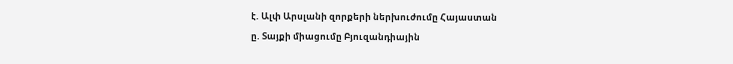է. Ալփ Արսլանի զորքերի ներխուժումը Հայաստան
ը. Տայքի միացումը Բյուզանդիային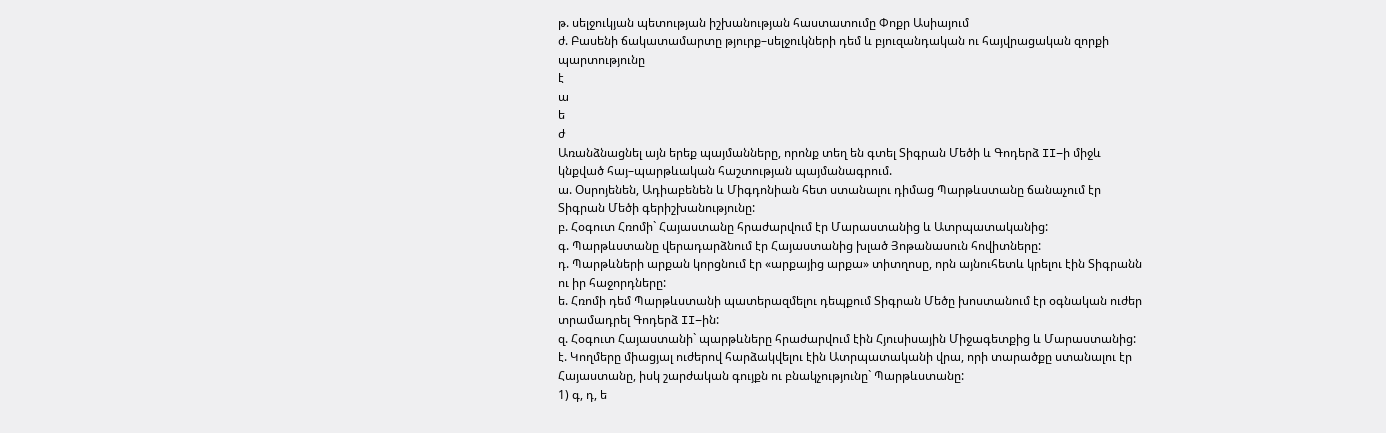թ. սելջուկյան պետության իշխանության հաստատումը Փոքր Ասիայում
ժ. Բասենի ճակատամարտը թյուրք–սելջուկների դեմ և բյուզանդական ու հայվրացական զորքի պարտությունը
է
ա
ե
ժ
Առանձնացնել այն երեք պայմանները, որոնք տեղ են գտել Տիգրան Մեծի և Գոդերձ II–ի միջև կնքված հայ–պարթևական հաշտության պայմանագրում.
ա. Օսրոյենեն, Ադիաբենեն և Միգդոնիան հետ ստանալու դիմաց Պարթևստանը ճանաչում էր Տիգրան Մեծի գերիշխանությունը:
բ. Հօգուտ Հռոմի` Հայաստանը հրաժարվում էր Մարաստանից և Ատրպատականից:
գ. Պարթևստանը վերադարձնում էր Հայաստանից խլած Յոթանասուն հովիտները:
դ. Պարթևների արքան կորցնում էր «արքայից արքա» տիտղոսը, որն այնուհետև կրելու էին Տիգրանն ու իր հաջորդները:
ե. Հռոմի դեմ Պարթևստանի պատերազմելու դեպքում Տիգրան Մեծը խոստանում էր օգնական ուժեր տրամադրել Գոդերձ II–ին:
զ. Հօգուտ Հայաստանի` պարթևները հրաժարվում էին Հյուսիսային Միջագետքից և Մարաստանից:
է. Կողմերը միացյալ ուժերով հարձակվելու էին Ատրպատականի վրա, որի տարածքը ստանալու էր Հայաստանը, իսկ շարժական գույքն ու բնակչությունը` Պարթևստանը:
1) գ, դ, ե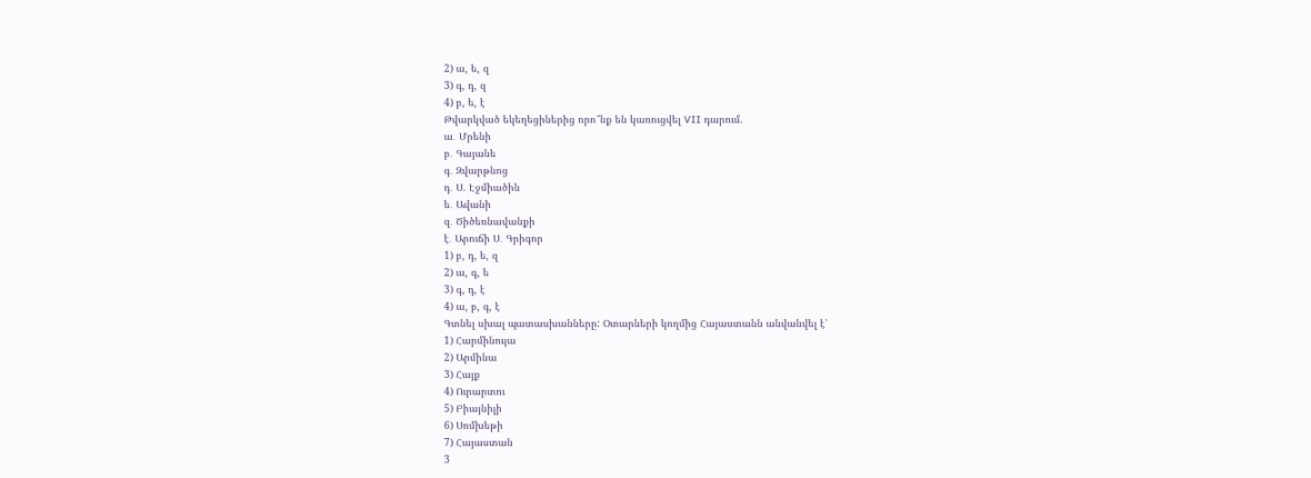2) ա, ե, զ
3) գ, դ, զ
4) բ, ե, է
Թվարկված եկեղեցիներից որո՞նք են կառուցվել VII դարում.
ա․ Մրենի
բ․ Գայանե
գ․ Զվարթնոց
դ․ Ս. Էջմիածին
ե․ Ավանի
զ․ Ծիծեռնավանքի
է․ Արուճի Ս․ Գրիգոր
1) բ, դ, ե, զ
2) ա, գ, ե
3) գ, դ, է
4) ա, բ, գ, է
Գտնել սխալ պատասխանները: Օտարների կողմից Հայաստանն անվանվել է՝
1) Հարմինույա
2) Արմինա
3) Հայք
4) Ուրարտու
5) Բիայնիլի
6) Սոմխեթի
7) Հայաստան
3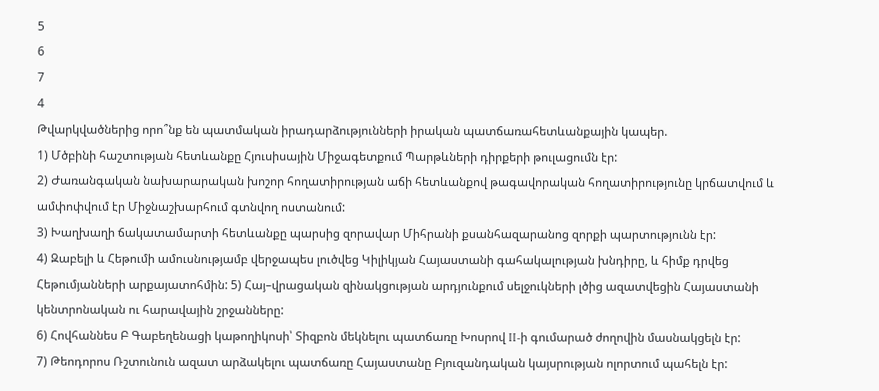5
6
7
4
Թվարկվածներից որո՞նք են պատմական իրադարձությունների իրական պատճառահետևանքային կապեր.
1) Մծբինի հաշտության հետևանքը Հյուսիսային Միջագետքում Պարթևների դիրքերի թուլացումն էր:
2) Ժառանգական նախարարական խոշոր հողատիրության աճի հետևանքով թագավորական հողատիրությունը կրճատվում և ամփոփվում էր Միջնաշխարհում գտնվող ոստանում:
3) Խաղխաղի ճակատամարտի հետևանքը պարսից զորավար Միհրանի քսանհազարանոց զորքի պարտությունն էր:
4) Զաբելի և Հեթումի ամուսնությամբ վերջապես լուծվեց Կիլիկյան Հայաստանի գահակալության խնդիրը, և հիմք դրվեց Հեթումյանների արքայատոհմին: 5) Հայ–վրացական զինակցության արդյունքում սելջուկների լծից ազատվեցին Հայաստանի կենտրոնական ու հարավային շրջանները:
6) Հովհաննես Բ Գաբեղենացի կաթողիկոսի՝ Տիզբոն մեկնելու պատճառը Խոսրով II-ի գումարած ժողովին մասնակցելն էր:
7) Թեոդորոս Ռշտունուն ազատ արձակելու պատճառը Հայաստանը Բյուզանդական կայսրության ոլորտում պահելն էր: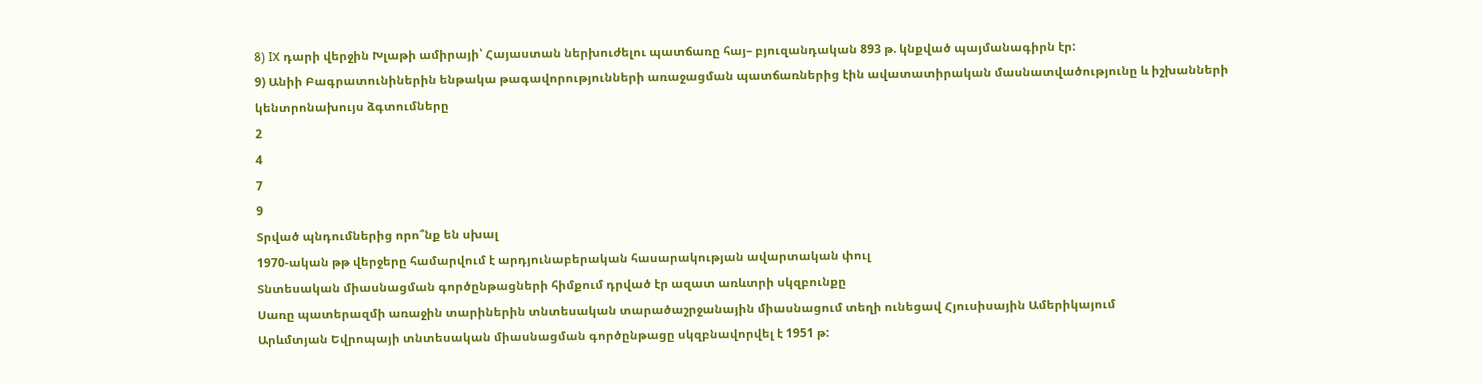8) IX դարի վերջին Խլաթի ամիրայի՝ Հայաստան ներխուժելու պատճառը հայ– բյուզանդական 893 թ. կնքված պայմանագիրն էր:
9) Անիի Բագրատունիներին ենթակա թագավորությունների առաջացման պատճառներից էին ավատատիրական մասնատվածությունը և իշխանների կենտրոնախույս ձգտումները
2
4
7
9
Տրված պնդումներից որո՞նք են սխալ
1970-ական թթ վերջերը համարվում է արդյունաբերական հասարակության ավարտական փուլ
Տնտեսական միասնացման գործընթացների հիմքում դրված էր ազատ առևտրի սկզբունքը
Սառը պատերազմի առաջին տարիներին տնտեսական տարածաշրջանային միասնացում տեղի ունեցավ Հյուսիսային Ամերիկայում
Արևմտյան Եվրոպայի տնտեսական միասնացման գործընթացը սկզբնավորվել է 1951 թ: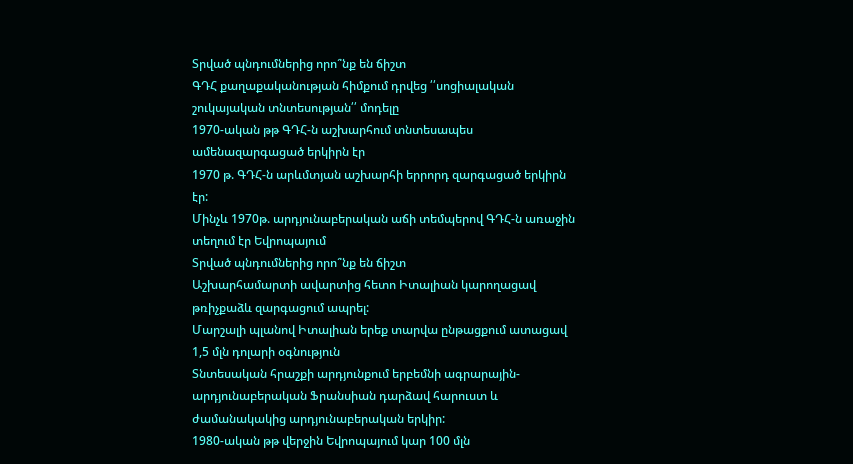Տրված պնդումներից որո՞նք են ճիշտ
ԳԴՀ քաղաքականության հիմքում դրվեց ՛՛սոցիալական շուկայական տնտեսության՛՛ մոդելը
1970-ական թթ ԳԴՀ-ն աշխարհում տնտեսապես ամենազարգացած երկիրն էր
1970 թ. ԳԴՀ-ն արևմտյան աշխարհի երրորդ զարգացած երկիրն էր:
Մինչև 1970թ. արդյունաբերական աճի տեմպերով ԳԴՀ-ն առաջին տեղում էր Եվրոպայում
Տրված պնդումներից որո՞նք են ճիշտ
Աշխարհամարտի ավարտից հետո Իտալիան կարողացավ թռիչքաձև զարգացում ապրել:
Մարշալի պլանով Իտալիան երեք տարվա ընթացքում ատացավ 1,5 մլն դոլարի օգնություն
Տնտեսական հրաշքի արդյունքում երբեմնի ագրարային-արդյունաբերական Ֆրանսիան դարձավ հարուստ և ժամանակակից արդյունաբերական երկիր:
1980-ական թթ վերջին Եվրոպայում կար 100 մլն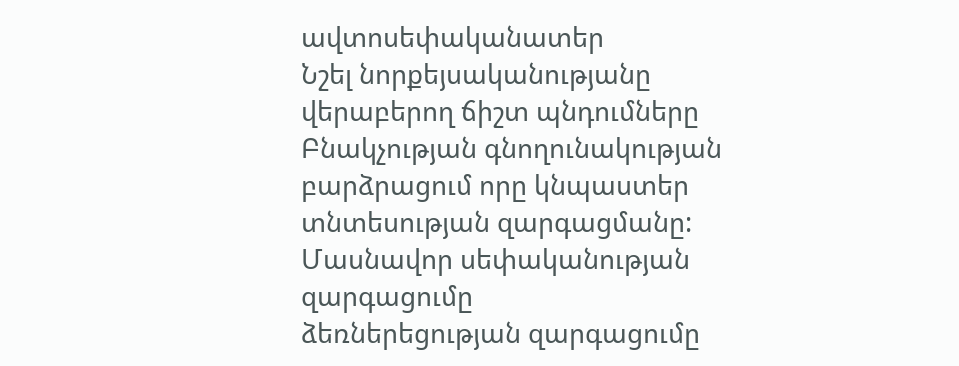ավտոսեփականատեր
Նշել նորքեյսականությանը վերաբերող ճիշտ պնդումները
Բնակչության գնողունակության բարձրացում որը կնպաստեր տնտեսության զարգացմանը:
Մասնավոր սեփականության զարգացումը
ձեռներեցության զարգացումը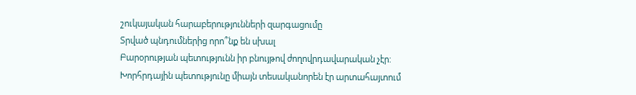շուկայական հարաբերությունների զարգացումը
Տրված պնդումներից որո՞նք են սխալ
Բարօրության պետությունն իր բնույթով ժողովրդավարական չէր:
Խորհրդային պետությունը միայն տեսականորեն էր արտահայտում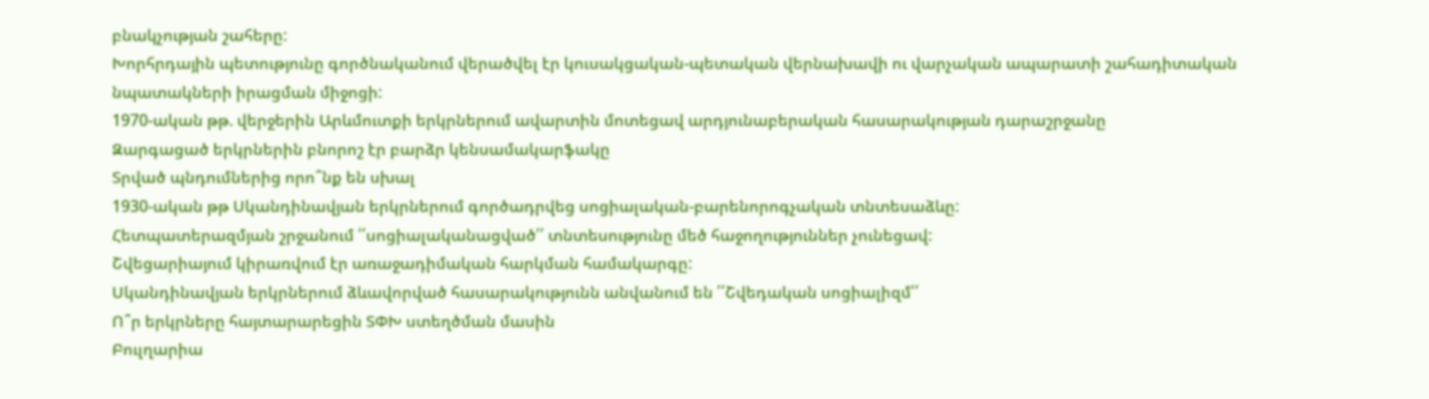բնակչության շահերը:
Խորհրդային պետությունը գործնականում վերածվել էր կուսակցական-պետական վերնախավի ու վարչական ապարատի շահադիտական նպատակների իրացման միջոցի:
1970-ական թթ. վերջերին Արևմուտքի երկրներում ավարտին մոտեցավ արդյունաբերական հասարակության դարաշրջանը
Զարգացած երկրներին բնորոշ էր բարձր կենսամակարֆակը
Տրված պնդումներից որո՞նք են սխալ
1930-ական թթ Սկանդինավյան երկրներում գործադրվեց սոցիալական-բարենորոգչական տնտեսաձևը:
Հետպատերազմյան շրջանում ՛՛սոցիալականացված՛՛ տնտեսությունը մեծ հաջողություններ չունեցավ:
Շվեցարիայում կիրառվում էր առաջադիմական հարկման համակարգը:
Սկանդինավյան երկրներում ձևավորված հասարակությունն անվանում են ՛՛Շվեդական սոցիալիզմ՛՛
Ո՞ր երկրները հայտարարեցին ՏՓԽ ստեղծման մասին
Բուլղարիա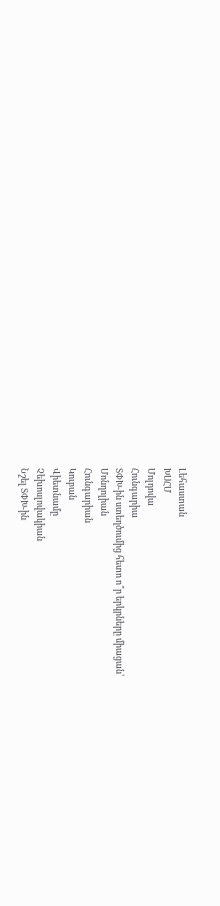Լեհաստան
ԽՍՀՄ
Մոլդովա
Հունգարիա
ՏՓԽ-ին ստեղծումից հետո ո՞ր երկրները միացան՝
Մոնղոլիան
Հունգարիան
Կուբան
Վիետնամը
Չեխոսլովակիան
Նշել ՏՓԽ-ին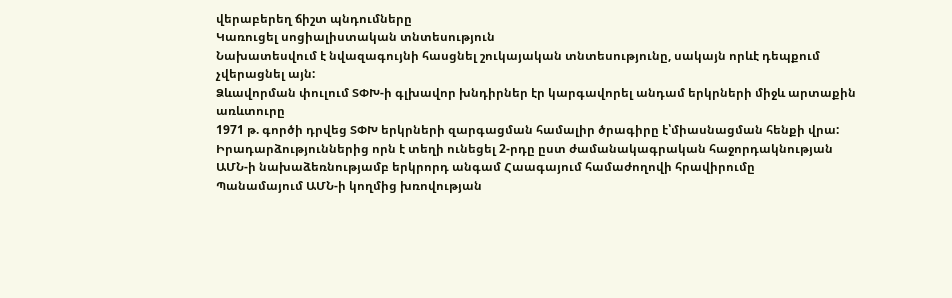վերաբերեղ ճիշտ պնդումները
Կառուցել սոցիալիստական տնտեսություն
Նախատեսվում է նվազագույնի հասցնել շուկայական տնտեսությունը, սակայն որևէ դեպքում չվերացնել այն:
Ձևավորման փուլում ՏՓԽ-ի գլխավոր խնդիրներ էր կարգավորել անդամ երկրների միջև արտաքին առևտուրը
1971 թ. գործի դրվեց ՏՓԽ երկրների զարգացման համալիր ծրագիրը է՝միասնացման հենքի վրա:
Իրադարձություններից որն է տեղի ունեցել 2-րդը ըստ ժամանակագրական հաջորդակնության
ԱՄՆ-ի նախաձեռնությամբ երկրորդ անգամ Հաագայում համաժողովի հրավիրումը
Պանամայում ԱՄՆ-ի կողմից խռովության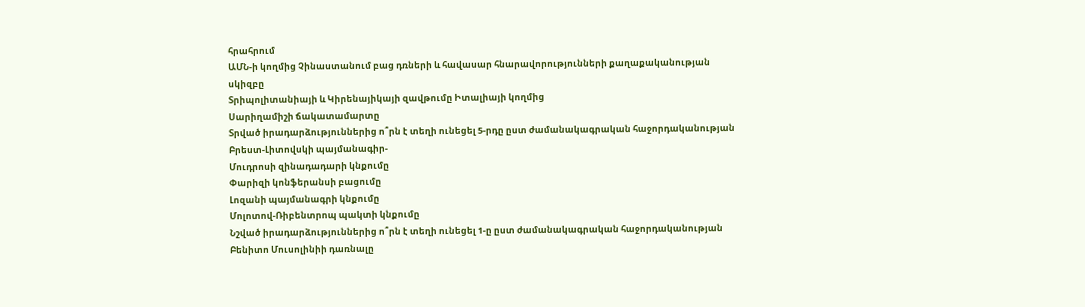հրահրում
ԱՄՆ-ի կողմից Չինաստանում բաց դռների և հավասար հնարավորությունների քաղաքականության սկիզբը
Տրիպոլիտանիայի և Կիրենայիկայի զավթումը Իտալիայի կողմից
Սարիղամիշի ճակատամարտը
Տրված իրադարձություններից ո՞րն է տեղի ունեցել 5-րդը ըստ ժամանակագրական հաջորդականության
Բրեստ-Լիտովսկի պայմանագիր-
Մուդրոսի զինադադարի կնքումը
Փարիզի կոնֆերանսի բացումը
Լոզանի պայմանագրի կնքումը
Մոլոտով-Ռիբենտրոպ պակտի կնքումը
Նշված իրադարձություններից ո՞րն է տեղի ունեցել 1-ը ըստ ժամանակագրական հաջորդականության
Բենիտո Մուսոլինիի դառնալը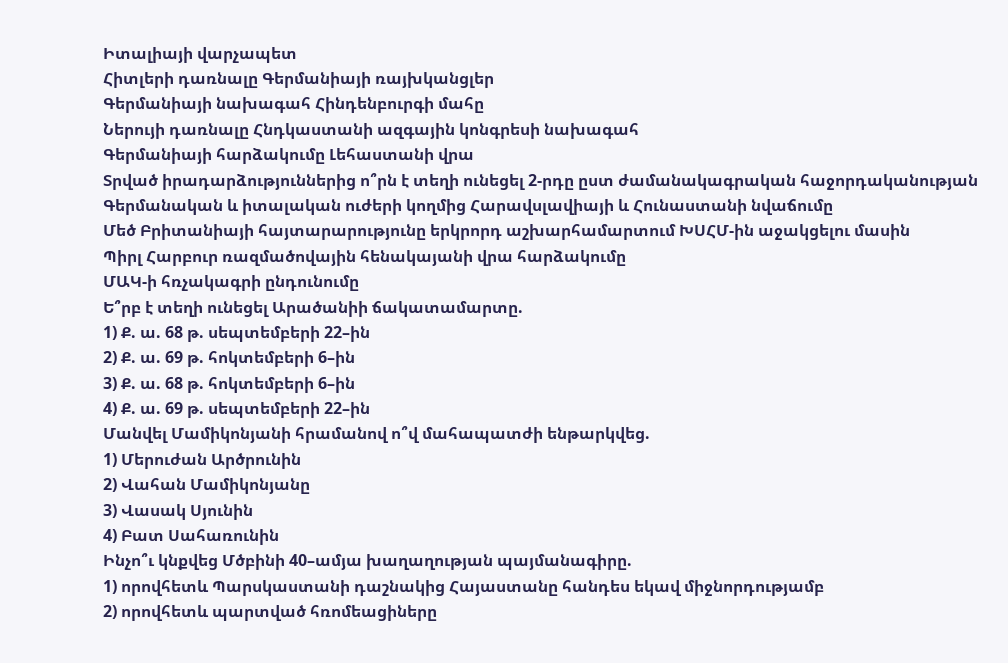Իտալիայի վարչապետ
Հիտլերի դառնալը Գերմանիայի ռայխկանցլեր
Գերմանիայի նախագահ Հինդենբուրգի մահը
Ներույի դառնալը Հնդկաստանի ազգային կոնգրեսի նախագահ
Գերմանիայի հարձակումը Լեհաստանի վրա
Տրված իրադարձություններից ո՞րն է տեղի ունեցել 2-րդը ըստ ժամանակագրական հաջորդականության
Գերմանական և իտալական ուժերի կողմից Հարավսլավիայի և Հունաստանի նվաճումը
Մեծ Բրիտանիայի հայտարարությունը երկրորդ աշխարհամարտում ԽՍՀՄ-ին աջակցելու մասին
Պիրլ Հարբուր ռազմածովային հենակայանի վրա հարձակումը
ՄԱԿ-ի հռչակագրի ընդունումը
Ե՞րբ է տեղի ունեցել Արածանիի ճակատամարտը.
1) Ք. ա. 68 թ. սեպտեմբերի 22–ին
2) Ք. ա. 69 թ. հոկտեմբերի 6–ին
3) Ք. ա. 68 թ. հոկտեմբերի 6–ին
4) Ք. ա. 69 թ. սեպտեմբերի 22–ին
Մանվել Մամիկոնյանի հրամանով ո՞վ մահապատժի ենթարկվեց.
1) Մերուժան Արծրունին
2) Վահան Մամիկոնյանը
3) Վասակ Սյունին
4) Բատ Սահառունին
Ինչո՞ւ կնքվեց Մծբինի 40–ամյա խաղաղության պայմանագիրը.
1) որովհետև Պարսկաստանի դաշնակից Հայաստանը հանդես եկավ միջնորդությամբ
2) որովհետև պարտված հռոմեացիները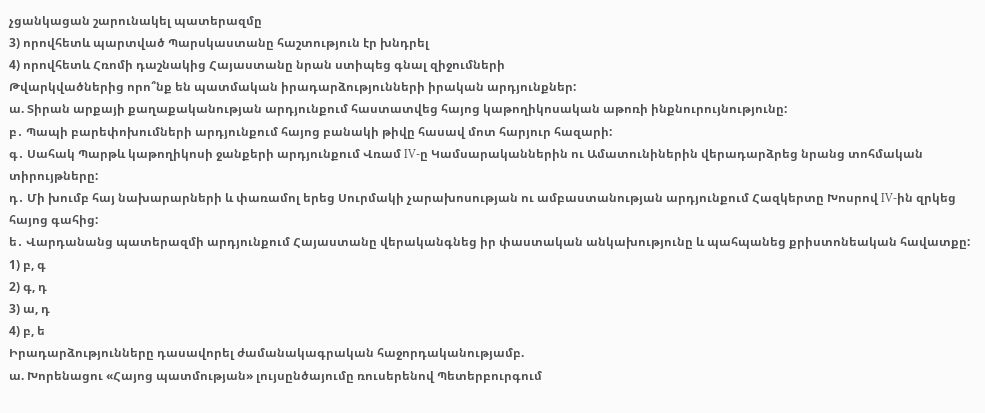չցանկացան շարունակել պատերազմը
3) որովհետև պարտված Պարսկաստանը հաշտություն էր խնդրել
4) որովհետև Հռոմի դաշնակից Հայաստանը նրան ստիպեց գնալ զիջումների
Թվարկվածներից որո՞նք են պատմական իրադարձությունների իրական արդյունքներ:
ա. Տիրան արքայի քաղաքականության արդյունքում հաստատվեց հայոց կաթողիկոսական աթոռի ինքնուրույնությունը:
բ․ Պապի բարեփոխումների արդյունքում հայոց բանակի թիվը հասավ մոտ հարյուր հազարի:
գ․ Սահակ Պարթև կաթողիկոսի ջանքերի արդյունքում Վռամ IV-ը Կամսարականներին ու Ամատունիներին վերադարձրեց նրանց տոհմական տիրույթները:
դ․ Մի խումբ հայ նախարարների և փառամոլ երեց Սուրմակի չարախոսության ու ամբաստանության արդյունքում Հազկերտը Խոսրով IV-ին զրկեց հայոց գահից:
ե․ Վարդանանց պատերազմի արդյունքում Հայաստանը վերականգնեց իր փաստական անկախությունը և պահպանեց քրիստոնեական հավատքը:
1) բ, գ
2) գ, դ
3) ա, դ
4) բ, ե
Իրադարձությունները դասավորել ժամանակագրական հաջորդականությամբ.
ա. Խորենացու «Հայոց պատմության» լույսընծայումը ռուսերենով Պետերբուրգում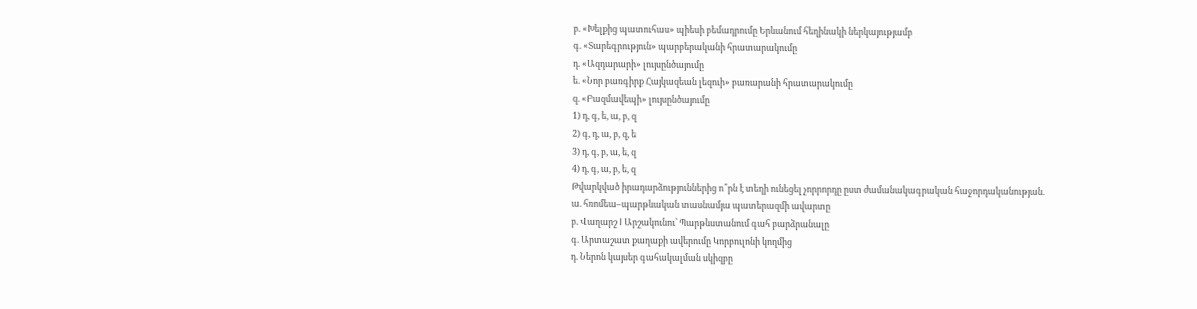բ. «Խելքից պատուհաս» պիեսի բեմադրումը Երևանում հեղինակի ներկայությամբ
գ. «Տարեգրություն» պարբերականի հրատարակումը
դ. «Ազդարարի» լույսընծայումը
ե. «Նոր բառգիրք Հայկազեան լեզուի» բառարանի հրատարակումը
զ. «Բազմավեպի» լույսընծայումը
1) դ, գ, ե, ա, բ, զ
2) գ, դ, ա, բ, զ, ե
3) դ, գ, բ, ա, ե, զ
4) դ, գ, ա, բ, ե, զ
Թվարկված իրադարձություններից ո՞րն է տեղի ունեցել չորրորդը ըստ ժամանակագրական հաջորդականության.
ա. հռոմեա–պարթևական տասնամյա պատերազմի ավարտը
բ. Վաղարշ I Արշակունու՝ Պարթևստանում գահ բարձրանալը
գ. Արտաշատ քաղաքի ավերումը Կորբուլոնի կողմից
դ. Ներոն կայսեր գահակալման սկիզբը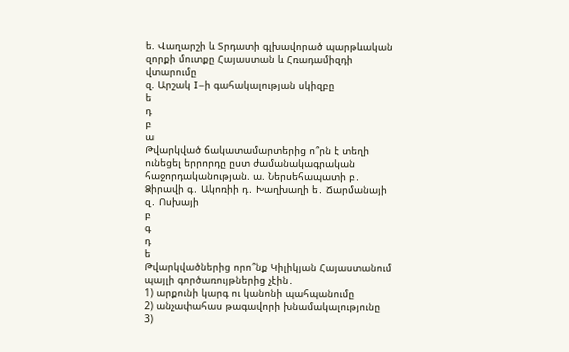ե. Վաղարշի և Տրդատի գլխավորած պարթևական զորքի մուտքը Հայաստան և Հռադամիզդի վտարումը
զ. Արշակ I–ի գահակալության սկիզբը
ե
դ
բ
ա
Թվարկված ճակատամարտերից ո՞րն է տեղի ունեցել երրորդը ըստ ժամանակագրական հաջորդականության. ա. Ներսեհապատի բ․ Ձիրավի գ․ Ակոռիի դ․ Խաղխաղի ե․ Ճարմանայի զ․ Ոսխայի
բ
գ
դ
ե
Թվարկվածներից որո՞նք Կիլիկյան Հայաստանում պայլի գործառույթներից չէին․
1) արքունի կարգ ու կանոնի պահպանումը
2) անչափահաս թագավորի խնամակալությունը
3)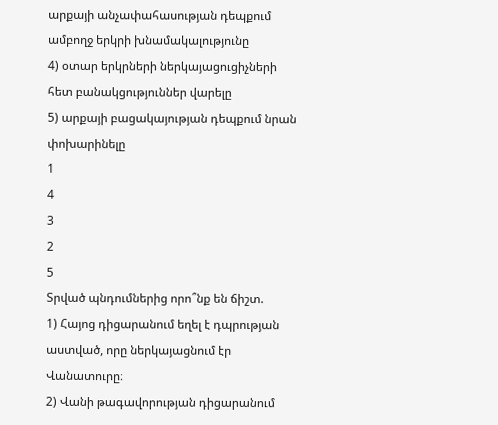արքայի անչափահասության դեպքում ամբողջ երկրի խնամակալությունը
4) օտար երկրների ներկայացուցիչների հետ բանակցություններ վարելը
5) արքայի բացակայության դեպքում նրան փոխարինելը
1
4
3
2
5
Տրված պնդումներից որո՞նք են ճիշտ.
1) Հայոց դիցարանում եղել է դպրության աստված, որը ներկայացնում էր Վանատուրը։
2) Վանի թագավորության դիցարանում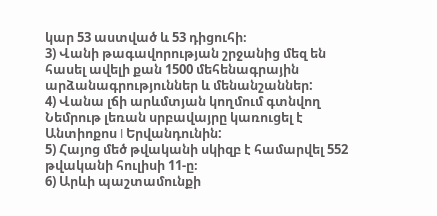կար 53 աստված և 53 դիցուհի։
3) Վանի թագավորության շրջանից մեզ են հասել ավելի քան 1500 մեհենագրային արձանագրություններ և մենանշաններ:
4) Վանա լճի արևմտյան կողմում գտնվող Նեմրութ լեռան սրբավայրը կառուցել է Անտիոքոս I Երվանդունին:
5) Հայոց մեծ թվականի սկիզբ է համարվել 552 թվականի հուլիսի 11-ը։
6) Արևի պաշտամունքի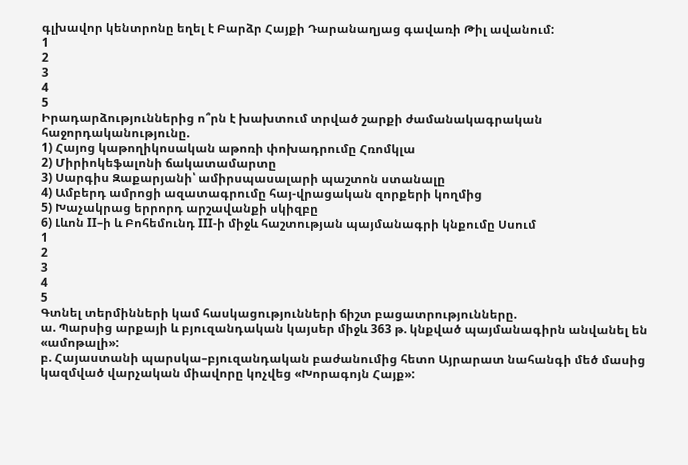գլխավոր կենտրոնը եղել է Բարձր Հայքի Դարանաղյաց գավառի Թիլ ավանում:
1
2
3
4
5
Իրադարձություններից ո՞րն է խախտում տրված շարքի ժամանակագրական հաջորդականությունը.
1) Հայոց կաթողիկոսական աթոռի փոխադրումը Հռոմկլա
2) Միրիոկեֆալոնի ճակատամարտը
3) Սարգիս Զաքարյանի՝ ամիրսպասալարի պաշտոն ստանալը
4) Ամբերդ ամրոցի ազատագրումը հայ-վրացական զորքերի կողմից
5) Խաչակրաց երրորդ արշավանքի սկիզբը
6) Լևոն II–ի և Բոհեմունդ III-ի միջև հաշտության պայմանագրի կնքումը Սսում
1
2
3
4
5
Գտնել տերմինների կամ հասկացությունների ճիշտ բացատրությունները.
ա. Պարսից արքայի և բյուզանդական կայսեր միջև 363 թ. կնքված պայմանագիրն անվանել են «ամոթալի»:
բ. Հայաստանի պարսկա–բյուզանդական բաժանումից հետո Այրարատ նահանգի մեծ մասից կազմված վարչական միավորը կոչվեց «Խորագոյն Հայք»: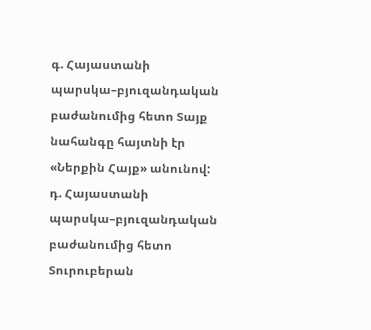գ. Հայաստանի պարսկա–բյուզանդական բաժանումից հետո Տայք նահանգը հայտնի էր «Ներքին Հայք» անունով:
դ. Հայաստանի պարսկա–բյուզանդական բաժանումից հետո Տուրուբերան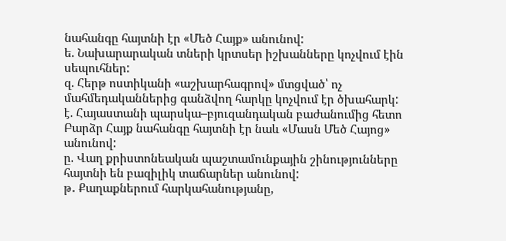նահանգը հայտնի էր «Մեծ Հայք» անունով:
ե. Նախարարական տների կրտսեր իշխանները կոչվում էին սեպուհներ:
զ. Հերթ ոստիկանի «աշխարհագրով» մտցված՝ ոչ մահմեդականներից գանձվող հարկը կոչվում էր ծխահարկ:
է. Հայաստանի պարսկա–բյուզանդական բաժանումից հետո Բարձր Հայք նահանգը հայտնի էր նաև «Մասն Մեծ Հայոց» անունով:
ը. Վաղ քրիստոնեական պաշտամունքային շինությունները հայտնի են բազիլիկ տաճարներ անունով:
թ․ Քաղաքներում հարկահանությանը,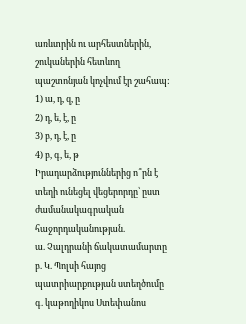առևտրին ու արհեստներին, շուկաներին հետևող պաշտոնյան կոչվում էր շահապ:
1) ա, դ, զ, ը
2) դ, ե, է, ը
3) բ, դ, է, ը
4) բ, գ, ե, թ
Իրադարձություններից ո՞րն է տեղի ունեցել վեցերորդը՝ ըստ ժամանակագրական հաջորդականության.
ա. Չալդրանի ճակատամարտը
բ. Կ. Պոլսի հայոց պատրիարքության ստեղծումը
գ. կաթողիկոս Ստեփանոս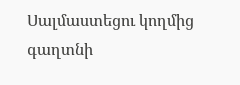Սալմաստեցու կողմից գաղտնի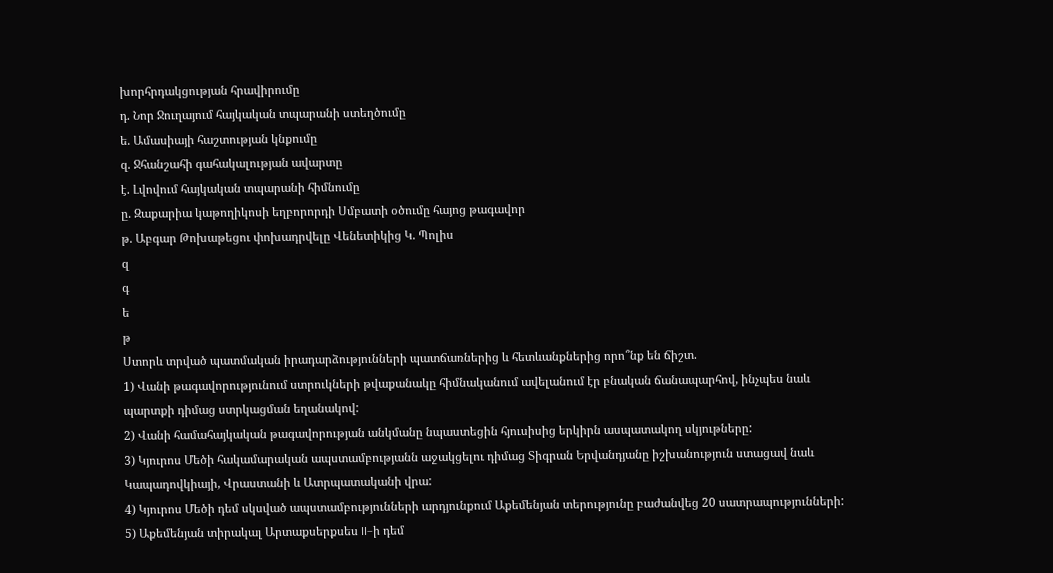խորհրդակցության հրավիրումը
դ. Նոր Ջուղայում հայկական տպարանի ստեղծումը
ե. Ամասիայի հաշտության կնքումը
զ. Ջհանշահի գահակալության ավարտը
է. Լվովում հայկական տպարանի հիմնումը
ը. Զաքարիա կաթողիկոսի եղբորորդի Սմբատի օծումը հայոց թագավոր
թ. Աբգար Թոխաթեցու փոխադրվելը Վենետիկից Կ. Պոլիս
զ
գ
ե
թ
Ստորև տրված պատմական իրադարձությունների պատճառներից և հետևանքներից որո՞նք են ճիշտ.
1) Վանի թագավորությունում ստրուկների թվաքանակը հիմնականում ավելանում էր բնական ճանապարհով, ինչպես նաև պարտքի դիմաց ստրկացման եղանակով:
2) Վանի համահայկական թագավորության անկմանը նպաստեցին հյուսիսից երկիրն ասպատակող սկյութները:
3) Կյուրոս Մեծի հակամարական ապստամբությանն աջակցելու դիմաց Տիգրան Երվանդյանը իշխանություն ստացավ նաև Կապադովկիայի, Վրաստանի և Ատրպատականի վրա:
4) Կյուրոս Մեծի դեմ սկսված ապստամբությունների արդյունքում Աքեմենյան տերությունը բաժանվեց 20 սատրապությունների:
5) Աքեմենյան տիրակալ Արտաքսերքսես II–ի դեմ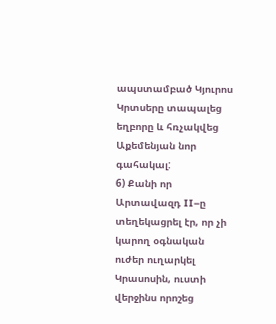ապստամբած Կյուրոս Կրտսերը տապալեց եղբորը և հռչակվեց Աքեմենյան նոր գահակալ:
6) Քանի որ Արտավազդ II–ը տեղեկացրել էր, որ չի կարող օգնական ուժեր ուղարկել Կրասոսին, ուստի վերջինս որոշեց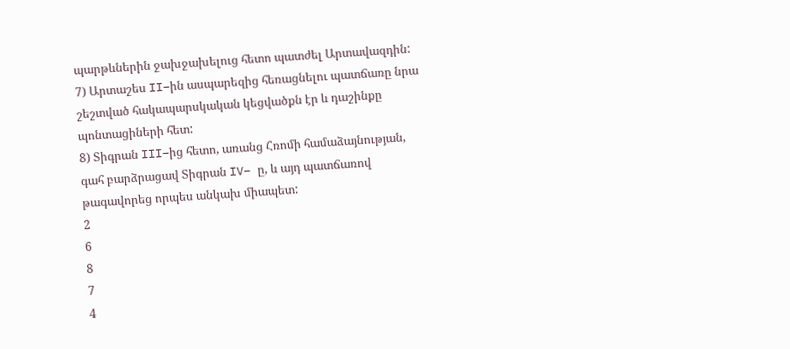պարթևներին ջախջախելուց հետո պատժել Արտավազդին:
7) Արտաշես II–ին ասպարեզից հեռացնելու պատճառը նրա շեշտված հակապարսկական կեցվածքն էր և դաշինքը պոնտացիների հետ:
8) Տիգրան III–ից հետո, առանց Հռոմի համաձայնության, գահ բարձրացավ Տիգրան IV– ը, և այդ պատճառով թագավորեց որպես անկախ միապետ:
2
6
8
7
4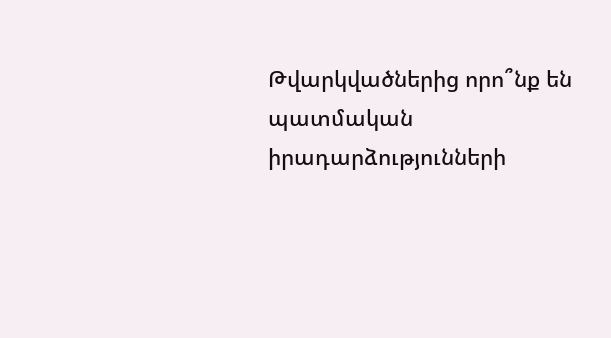Թվարկվածներից որո՞նք են պատմական իրադարձությունների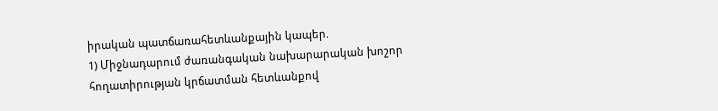իրական պատճառահետևանքային կապեր.
1) Միջնադարում ժառանգական նախարարական խոշոր հողատիրության կրճատման հետևանքով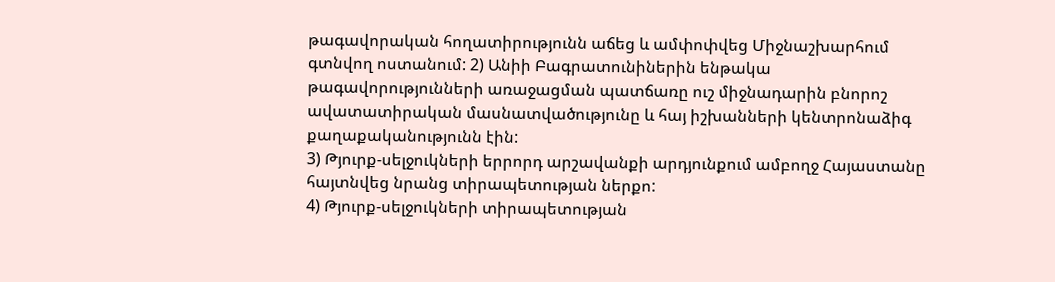թագավորական հողատիրությունն աճեց և ամփոփվեց Միջնաշխարհում գտնվող ոստանում: 2) Անիի Բագրատունիներին ենթակա թագավորությունների առաջացման պատճառը ուշ միջնադարին բնորոշ ավատատիրական մասնատվածությունը և հայ իշխանների կենտրոնաձիգ քաղաքականությունն էին:
3) Թյուրք-սելջուկների երրորդ արշավանքի արդյունքում ամբողջ Հայաստանը հայտնվեց նրանց տիրապետության ներքո:
4) Թյուրք-սելջուկների տիրապետության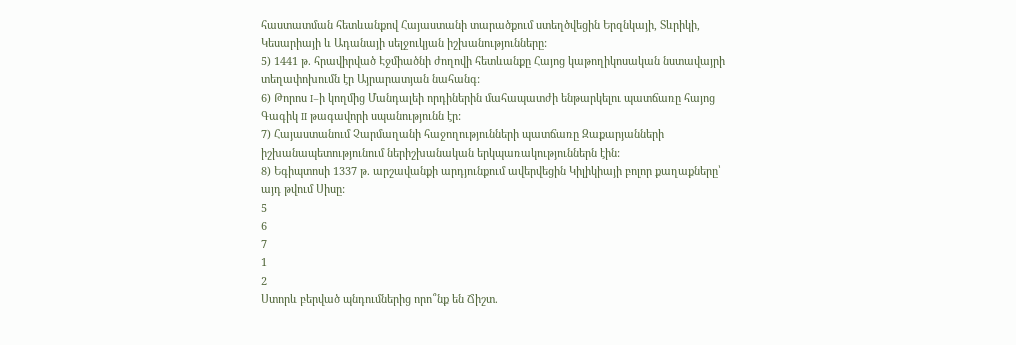հաստատման հետևանքով Հայաստանի տարածքում ստեղծվեցին Երզնկայի, Տևրիկի, Կեսարիայի և Ադանայի սելջուկյան իշխանությունները:
5) 1441 թ. հրավիրված Էջմիածնի ժողովի հետևանքը Հայոց կաթողիկոսական նստավայրի տեղափոխումն էր Այրարատյան նահանգ:
6) Թորոս I–ի կողմից Մանդալեի որդիներին մահապատժի ենթարկելու պատճառը հայոց Գագիկ II թագավորի սպանությունն էր:
7) Հայաստանում Չարմաղանի հաջողությունների պատճառը Զաքարյանների իշխանապետությունում ներիշխանական երկպառակություններն էին:
8) Եգիպտոսի 1337 թ. արշավանքի արդյունքում ավերվեցին Կիլիկիայի բոլոր քաղաքները՝ այդ թվում Սիսը:
5
6
7
1
2
Ստորև բերված պնդումներից որո՞նք են Ճիշտ.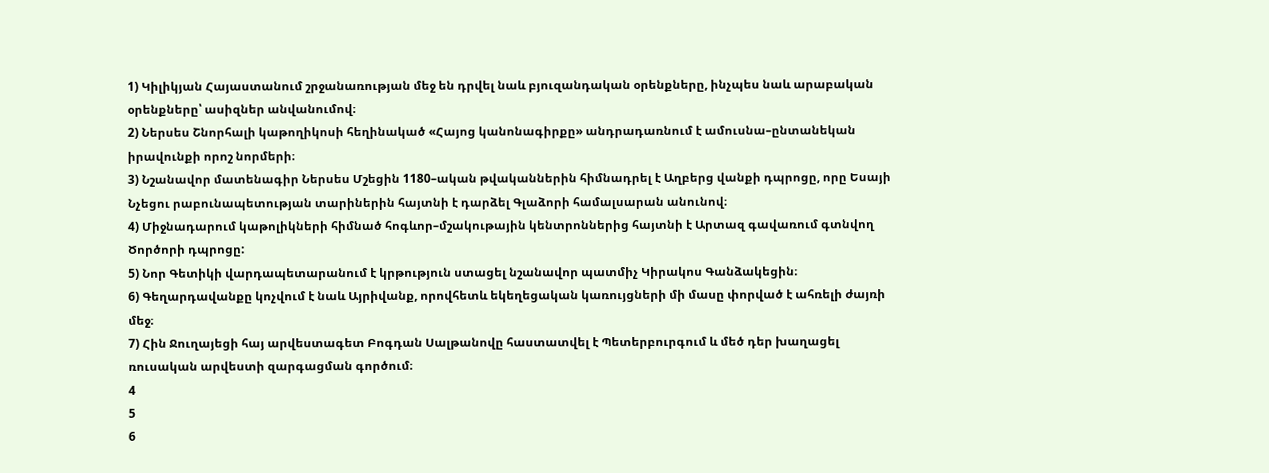1) Կիլիկյան Հայաստանում շրջանառության մեջ են դրվել նաև բյուզանդական օրենքները, ինչպես նաև արաբական օրենքները՝ ասիզներ անվանումով։
2) Ներսես Շնորհալի կաթողիկոսի հեղինակած «Հայոց կանոնագիրքը» անդրադառնում է ամուսնա–ընտանեկան իրավունքի որոշ նորմերի։
3) Նշանավոր մատենագիր Ներսես Մշեցին 1180–ական թվականներին հիմնադրել է Աղբերց վանքի դպրոցը, որը Եսայի Նչեցու րաբունապետության տարիներին հայտնի է դարձել Գլաձորի համալսարան անունով։
4) Միջնադարում կաթոլիկների հիմնած հոգևոր–մշակութային կենտրոններից հայտնի է Արտազ գավառում գտնվող Ծործորի դպրոցը:
5) Նոր Գետիկի վարդապետարանում է կրթություն ստացել նշանավոր պատմիչ Կիրակոս Գանձակեցին։
6) Գեղարդավանքը կոչվում է նաև Այրիվանք, որովհետև եկեղեցական կառույցների մի մասը փորված է ահռելի ժայռի մեջ։
7) Հին Ջուղայեցի հայ արվեստագետ Բոգդան Սալթանովը հաստատվել է Պետերբուրգում և մեծ դեր խաղացել ռուսական արվեստի զարգացման գործում։
4
5
6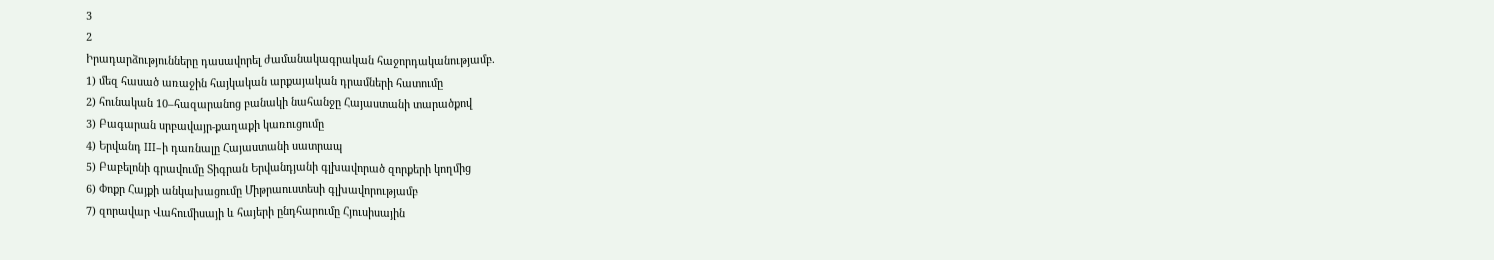3
2
Իրադարձությունները դասավորել ժամանակագրական հաջորդականությամբ.
1) մեզ հասած առաջին հայկական արքայական դրամների հատումը
2) հունական 10–հազարանոց բանակի նահանջը Հայաստանի տարածքով
3) Բագարան սրբավայր-քաղաքի կառուցումը
4) Երվանդ III–ի դառնալը Հայաստանի սատրապ
5) Բաբելոնի գրավումը Տիգրան Երվանդյանի գլխավորած զորքերի կողմից
6) Փոքր Հայքի անկախացումը Միթրաուստեսի գլխավորությամբ
7) զորավար Վահումիսայի և հայերի ընդհարումը Հյուսիսային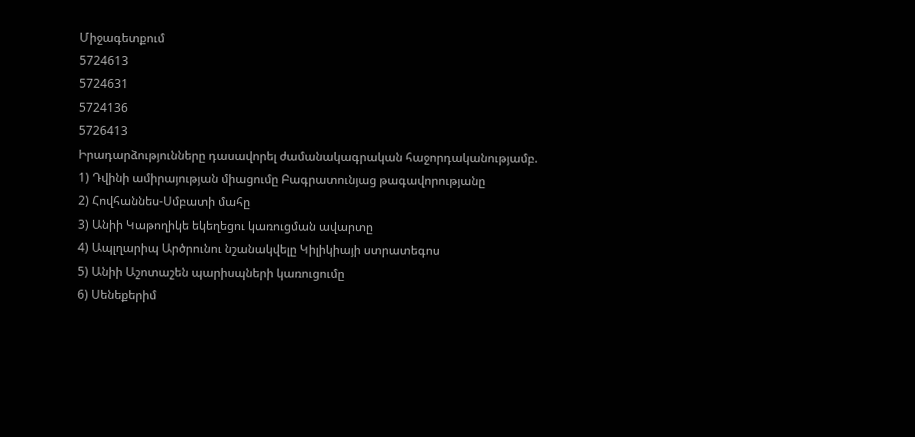Միջագետքում
5724613
5724631
5724136
5726413
Իրադարձությունները դասավորել ժամանակագրական հաջորդականությամբ.
1) Դվինի ամիրայության միացումը Բագրատունյաց թագավորությանը
2) Հովհաննես-Սմբատի մահը
3) Անիի Կաթողիկե եկեղեցու կառուցման ավարտը
4) Ապլղարիպ Արծրունու նշանակվելը Կիլիկիայի ստրատեգոս
5) Անիի Աշոտաշեն պարիսպների կառուցումը
6) Սենեքերիմ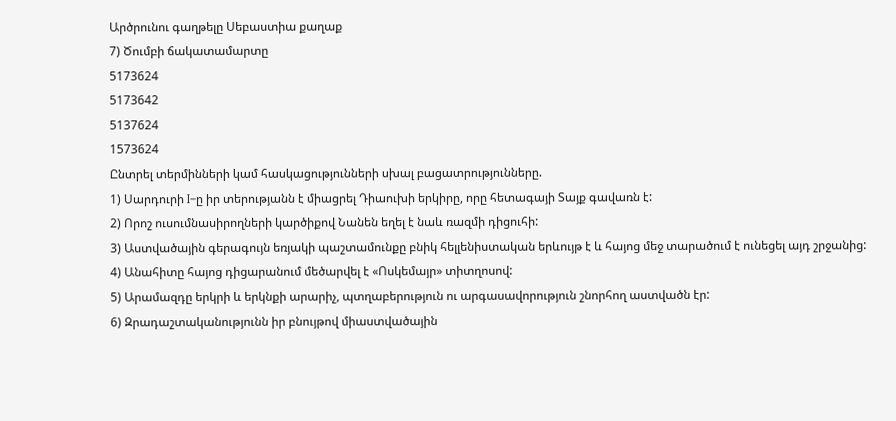Արծրունու գաղթելը Սեբաստիա քաղաք
7) Ծումբի ճակատամարտը
5173624
5173642
5137624
1573624
Ընտրել տերմինների կամ հասկացությունների սխալ բացատրությունները.
1) Սարդուրի I–ը իր տերությանն է միացրել Դիաուխի երկիրը, որը հետագայի Տայք գավառն է:
2) Որոշ ուսումնասիրողների կարծիքով Նանեն եղել է նաև ռազմի դիցուհի:
3) Աստվածային գերագույն եռյակի պաշտամունքը բնիկ հելլենիստական երևույթ է և հայոց մեջ տարածում է ունեցել այդ շրջանից:
4) Անահիտը հայոց դիցարանում մեծարվել է «Ոսկեմայր» տիտղոսով:
5) Արամազդը երկրի և երկնքի արարիչ, պտղաբերություն ու արգասավորություն շնորհող աստվածն էր:
6) Զրադաշտականությունն իր բնույթով միաստվածային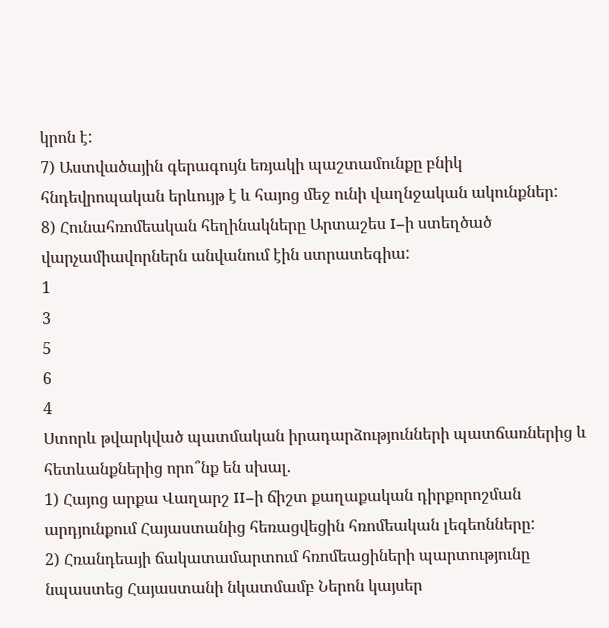կրոն է:
7) Աստվածային գերագույն եռյակի պաշտամունքը բնիկ հնդեվրոպական երևույթ է և հայոց մեջ ունի վաղնջական ակունքներ:
8) Հունահռոմեական հեղինակները Արտաշես I–ի ստեղծած վարչամիավորներն անվանում էին ստրատեգիա:
1
3
5
6
4
Ստորև թվարկված պատմական իրադարձությունների պատճառներից և հետևանքներից որո՞նք են սխալ.
1) Հայոց արքա Վաղարշ II–ի ճիշտ քաղաքական դիրքորոշման արդյունքում Հայաստանից հեռացվեցին հռոմեական լեգեոնները:
2) Հռանդեայի ճակատամարտում հռոմեացիների պարտությունը նպաստեց Հայաստանի նկատմամբ Ներոն կայսեր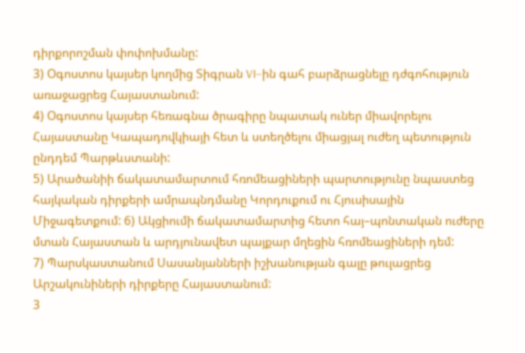դիրքորոշման փոփոխմանը:
3) Օգոստոս կայսեր կողմից Տիգրան VI–ին գահ բարձրացնելը դժգոհություն առաջացրեց Հայաստանում:
4) Օգոստոս կայսեր հեռագնա ծրագիրը նպատակ ուներ միավորելու Հայաստանը Կապադովկիայի հետ և ստեղծելու միացյալ ուժեղ պետություն ընդդեմ Պարթևստանի:
5) Արածանիի ճակատամարտում հռոմեացիների պարտությունը նպաստեց հայկական դիրքերի ամրապնդմանը Կորդուքում ու Հյուսիսային Միջագետքում: 6) Ակցիումի ճակատամարտից հետո հայ–պոնտական ուժերը մտան Հայաստան և արդյունավետ պայքար մղեցին հռոմեացիների դեմ:
7) Պարսկաստանում Սասանյանների իշխանության գալը թուլացրեց Արշակունիների դիրքերը Հայաստանում:
3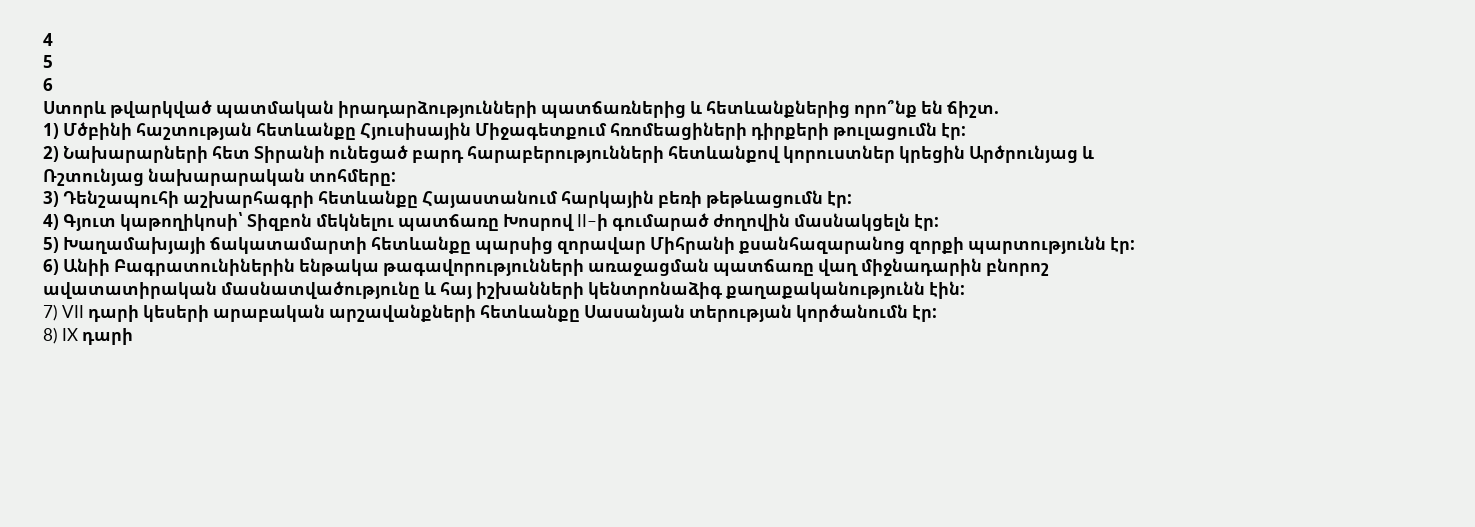4
5
6
Ստորև թվարկված պատմական իրադարձությունների պատճառներից և հետևանքներից որո՞նք են ճիշտ.
1) Մծբինի հաշտության հետևանքը Հյուսիսային Միջագետքում հռոմեացիների դիրքերի թուլացումն էր:
2) Նախարարների հետ Տիրանի ունեցած բարդ հարաբերությունների հետևանքով կորուստներ կրեցին Արծրունյաց և Ռշտունյաց նախարարական տոհմերը:
3) Դենշապուհի աշխարհագրի հետևանքը Հայաստանում հարկային բեռի թեթևացումն էր:
4) Գյուտ կաթողիկոսի՝ Տիզբոն մեկնելու պատճառը Խոսրով II–ի գումարած ժողովին մասնակցելն էր:
5) Խաղամախյայի ճակատամարտի հետևանքը պարսից զորավար Միհրանի քսանհազարանոց զորքի պարտությունն էր:
6) Անիի Բագրատունիներին ենթակա թագավորությունների առաջացման պատճառը վաղ միջնադարին բնորոշ ավատատիրական մասնատվածությունը և հայ իշխանների կենտրոնաձիգ քաղաքականությունն էին:
7) VII դարի կեսերի արաբական արշավանքների հետևանքը Սասանյան տերության կործանումն էր:
8) IX դարի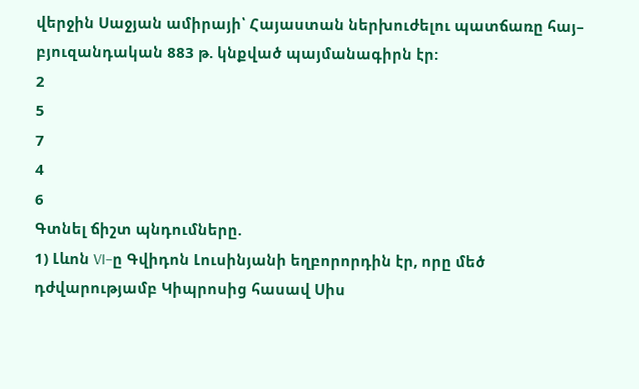վերջին Սաջյան ամիրայի՝ Հայաստան ներխուժելու պատճառը հայ– բյուզանդական 883 թ. կնքված պայմանագիրն էր:
2
5
7
4
6
Գտնել ճիշտ պնդումները.
1) Լևոն VI–ը Գվիդոն Լուսինյանի եղբորորդին էր, որը մեծ դժվարությամբ Կիպրոսից հասավ Սիս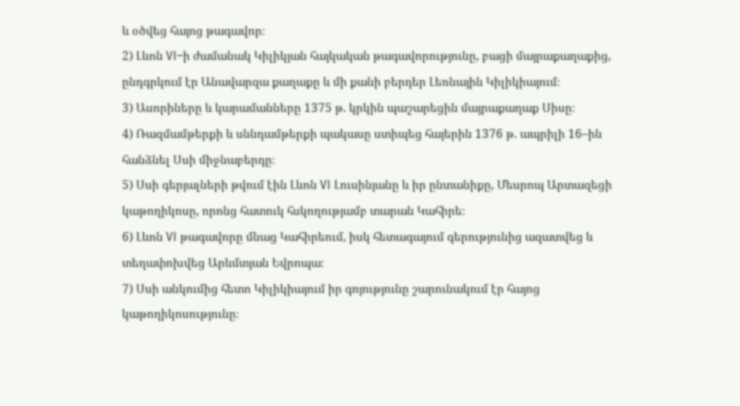և օծվեց հայոց թագավոր։
2) Լևոն VI–ի ժամանակ Կիլիկյան հայկական թագավորությունը, բացի մայրաքաղաքից, ընդգրկում էր Անավարզա քաղաքը և մի քանի բերդեր Լեռնային Կիլիկիայում։
3) Ասորիները և կարամանները 1375 թ. կրկին պաշարեցին մայրաքաղաք Սիսը։
4) Ռազմամթերքի և սննդամթերքի պակասը ստիպեց հայերին 1376 թ. ապրիլի 16–ին հանձնել Սսի միջնաբերդը։
5) Սսի գերյալների թվում էին Լևոն VI Լուսինյանը և իր ընտանիքը, Մեսրոպ Արտազեցի կաթողիկոսը, որոնց հատուկ հսկողությամբ տարան Կահիրե։
6) Լևոն VI թագավորը մնաց Կահիրեում, իսկ հետագայում գերությունից ազատվեց և տեղափոխվեց Արևմտյան Եվրոպա։
7) Սսի անկումից հետո Կիլիկիայում իր գոյությունը շարունակում էր հայոց կաթողիկոսությունը։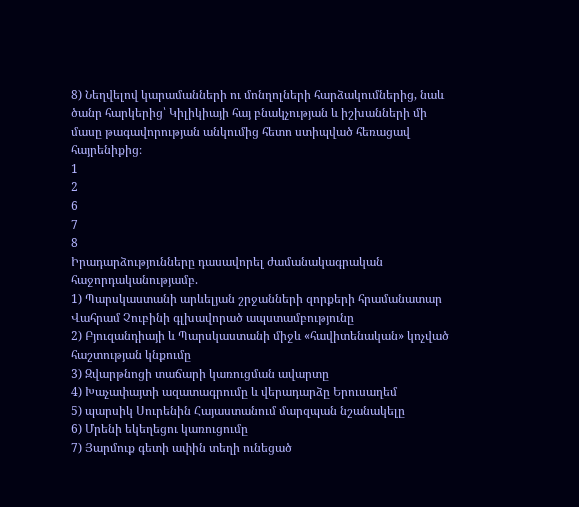8) Նեղվելով կարամանների ու մոնղոլների հարձակումներից, նաև ծանր հարկերից՝ Կիլիկիայի հայ բնակչության և իշխանների մի մասը թագավորության անկումից հետո ստիպված հեռացավ հայրենիքից։
1
2
6
7
8
Իրադարձությունները դասավորել ժամանակագրական հաջորդականությամբ.
1) Պարսկաստանի արևելյան շրջանների զորքերի հրամանատար Վահրամ Չուբինի գլխավորած ապստամբությունը
2) Բյուզանդիայի և Պարսկաստանի միջև «հավիտենական» կոչված հաշտության կնքումը
3) Զվարթնոցի տաճարի կառուցման ավարտը
4) Խաչափայտի ազատագրումը և վերադարձը Երուսաղեմ
5) պարսիկ Սուրենին Հայաստանում մարզպան նշանակելը
6) Մրենի եկեղեցու կառուցումը
7) Յարմուք գետի ափին տեղի ունեցած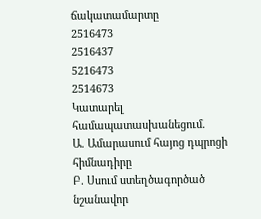ճակատամարտը
2516473
2516437
5216473
2514673
Կատարել համապատասխանեցում.
Ա. Ամարասում հայոց դպրոցի հիմնադիրը
Բ. Սսում ստեղծագործած նշանավոր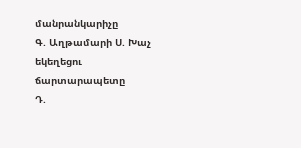մանրանկարիչը
Գ. Աղթամարի Ս. Խաչ եկեղեցու ճարտարապետը
Դ.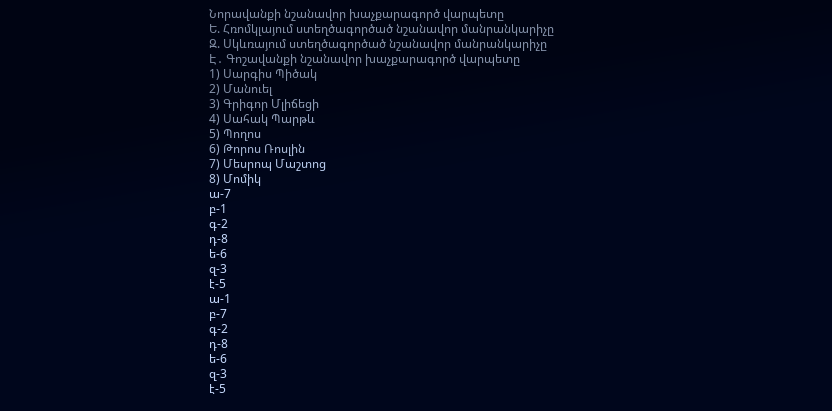Նորավանքի նշանավոր խաչքարագործ վարպետը
Ե. Հռոմկլայում ստեղծագործած նշանավոր մանրանկարիչը
Զ. Սկևռայում ստեղծագործած նշանավոր մանրանկարիչը
Է․ Գոշավանքի նշանավոր խաչքարագործ վարպետը
1) Սարգիս Պիծակ
2) Մանուել
3) Գրիգոր Մլիճեցի
4) Սահակ Պարթև
5) Պողոս
6) Թորոս Ռոսլին
7) Մեսրոպ Մաշտոց
8) Մոմիկ
ա-7
բ-1
գ-2
դ-8
ե-6
զ-3
է-5
ա-1
բ-7
գ-2
դ-8
ե-6
զ-3
է-5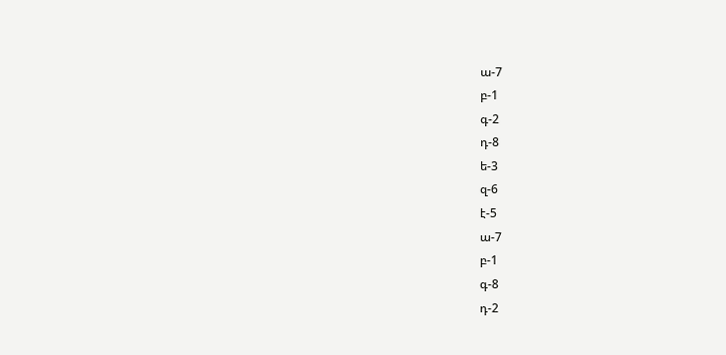ա-7
բ-1
գ-2
դ-8
ե-3
զ-6
է-5
ա-7
բ-1
գ-8
դ-2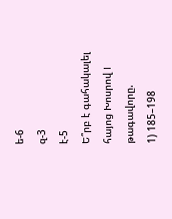ե-6
զ-3
է-5
Ե՞րբ է գահակալել հայոց Խոսրով I թագավորը.
1) 185–198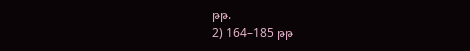թթ.
2) 164–185 թթ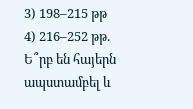3) 198–215 թթ
4) 216–252 թթ.
Ե՞րբ են հայերն ապստամբել և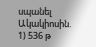սպանել Ակակիոսին.
1) 536 թ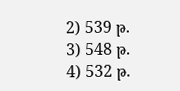2) 539 թ.
3) 548 թ.
4) 532 թ.